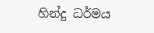හින්දු ධර්මය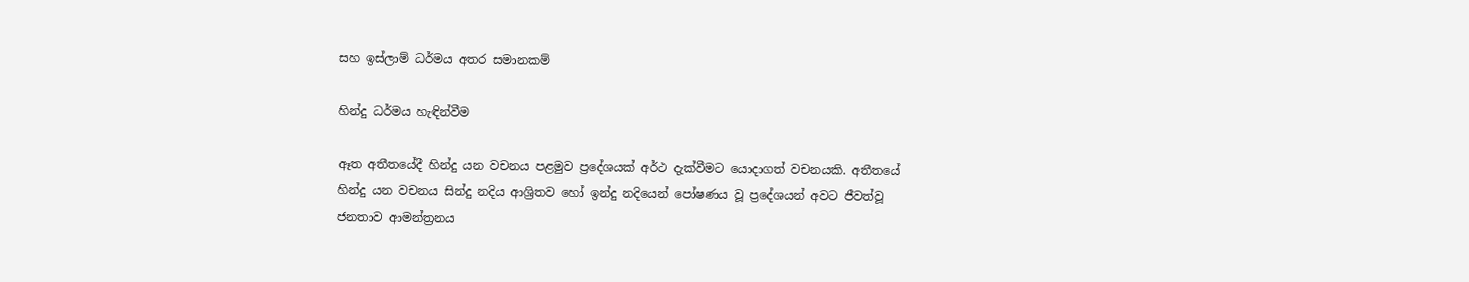සහ ඉස්ලාම් ධර්මය අතර සමානකම්

හින්දු ධර්මය හැඳින්වීම

ඈත අතීතයේදී හින්දු යන වචනය පළමුව ප්‍රදේශයක් අර්ථ දැක්වීමට යොදාගත් වචනයකි. අතීතයේ හින්දු යන වචනය සින්දු නදිය ආශ්‍රිතව හෝ ඉන්දු නදියෙන් පෝෂණය වූ ප්‍රදේශයන් අවට ජීවත්වූ ජනතාව ආමන්ත්‍රනය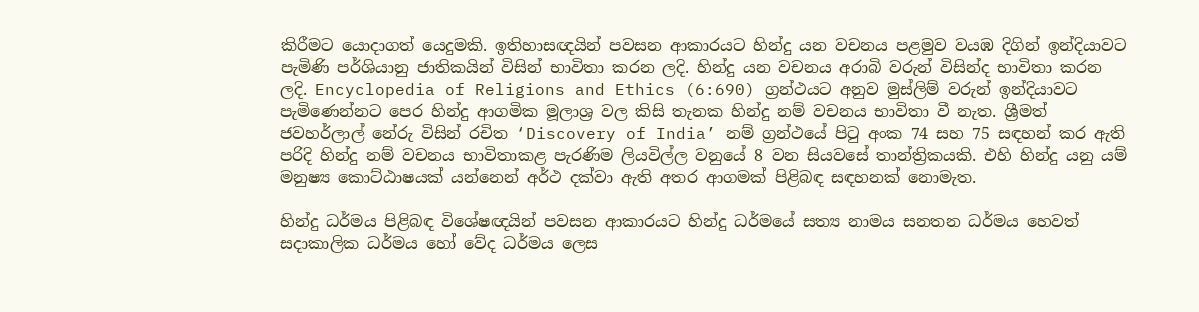කිරීමට යොදාගත් යෙදුමකි. ඉතිහාසඥයින් පවසන ආකාරයට හින්දු යන වචනය පළමුව වයඹ දිගින් ඉන්දියාවට පැමිණි පර්ශියානු ජාතිකයින් විසින් භාවිතා කරන ලදි. හින්දු යන වචනය අරාබි වරුන් විසින්ද භාවිතා කරන ලදි. Encyclopedia of Religions and Ethics (6:690) ග්‍රන්ථයට අනුව මුස්ලිම් වරුන් ඉන්දියාවට පැමිණෙන්නට පෙර හින්දු ආගමික මූලාශ්‍ර වල කිසි තැනක හින්දු නම් වචනය භාවිතා වී නැත. ශ්‍රීමත් ජවහර්ලාල් නේරු විසින් රචිත ‘Discovery of India’ නම් ග්‍රන්ථයේ පිටු අංක 74 සහ 75 සඳහන් කර ඇති පරිදි හින්දු නම් වචනය භාවිතාකළ පැරණිම ලියවිල්ල වනුයේ 8 වන සියවසේ තාන්ත්‍රිකයකි. එහි හින්දු යනු යම් මනුෂ්‍ය කොට්ඨාෂයක් යන්නෙන් අර්ථ දක්වා ඇති අතර ආගමක් පිළිබඳ සඳහනක් නොමැත.

හින්දු ධර්මය පිළිබඳ විශේෂඥයින් පවසන ආකාරයට හින්දු ධර්මයේ සත්‍ය නාමය සනතන ධර්මය හෙවත් සදාකාලික ධර්මය හෝ වේද ධර්මය ලෙස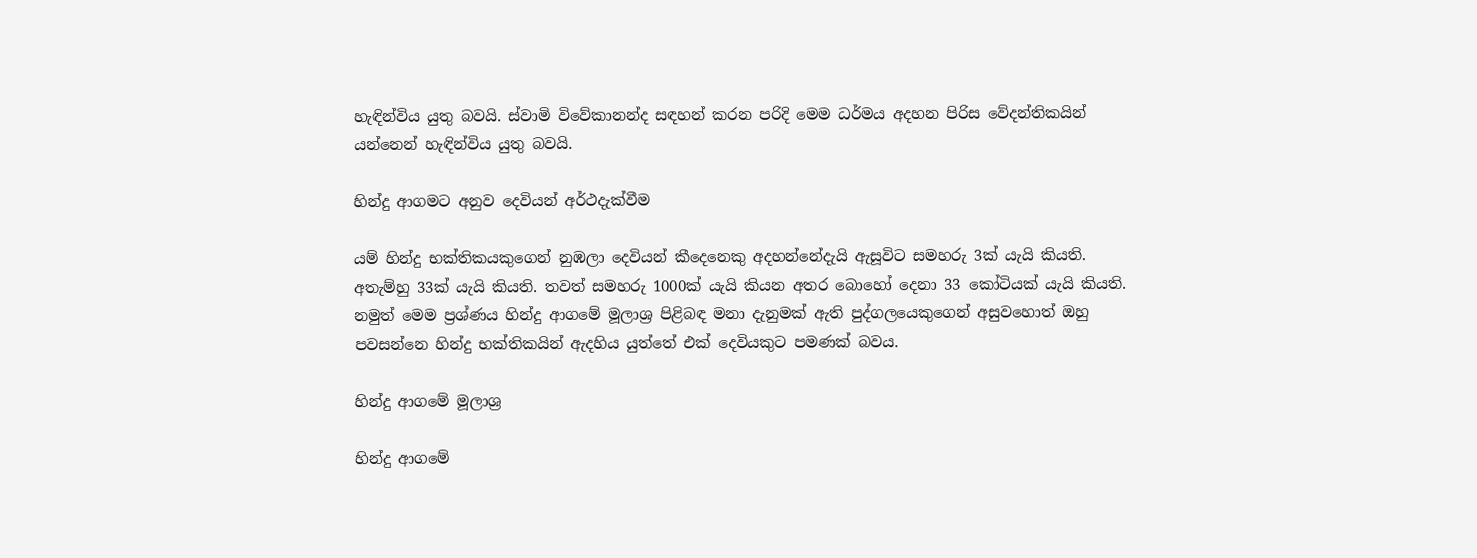හැඳින්විය යුතු බවයි. ස්වාමි විවේකානන්ද සඳහන් කරන පරිදි මෙම ධර්මය අදහන පිරිස වේදන්තිකයින් යන්නෙන් හැඳින්විය යුතු බවයි.

හින්දු ආගමට අනුව දෙවියන් අර්ථදැක්වීම

යම් හින්දු භක්තිකයකුගෙන් නුඹලා දෙවියන් කීදෙනෙකු අදහන්නේදැයි ඇසූවිට සමහරු 3ක් යැයි කියති. අතැම්හු 33ක් යැයි කියති. තවත් සමහරු 1000ක් යැයි කියන අතර බොහෝ දෙනා 33 කෝටියක් යැයි කියති. නමුත් මෙම ප්‍රශ්ණය හින්දු ආගමේ මූලාශ්‍ර පිළිබඳ මනා දැනුමක් ඇති පුද්ගලයෙකුගෙන් අසුවහොත් ඔහු පවසන්නෙ හින්දු භක්තිකයින් ඇදහිය යුත්තේ එක් දෙවියකුට පමණක් බවය.

හින්දු ආගමේ මූලාශ්‍ර

හින්දු ආගමේ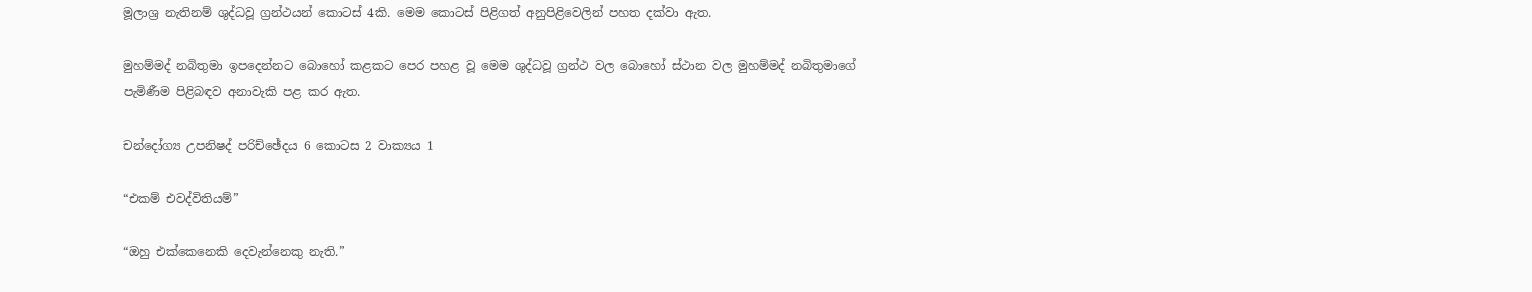මූලාශ්‍ර නැතිනම් ශුද්ධවූ ග්‍රන්ථයන් කොටස් 4කි. මෙම කොටස් පිළිගත් අනුපිළිවෙලින් පහත දක්වා ඇත.

මුහම්මද් නබිතුමා ඉපදෙන්නට බොහෝ කළකට පෙර පහළ වූ මෙම ශුද්ධවූ ග්‍රන්ථ වල බොහෝ ස්ථාන වල මුහම්මද් නබිතුමාගේ පැමිණීම පිළිබඳව අනාවැකි පළ කර ඇත.

චන්දෝග්‍ය උපනිෂද් පරිච්ඡේදය 6 කොටස 2 වාක්‍යය 1

“එකම් එවද්විතියම්”

“ඔහු එක්කෙනෙකි දෙවැන්නෙකු නැති.”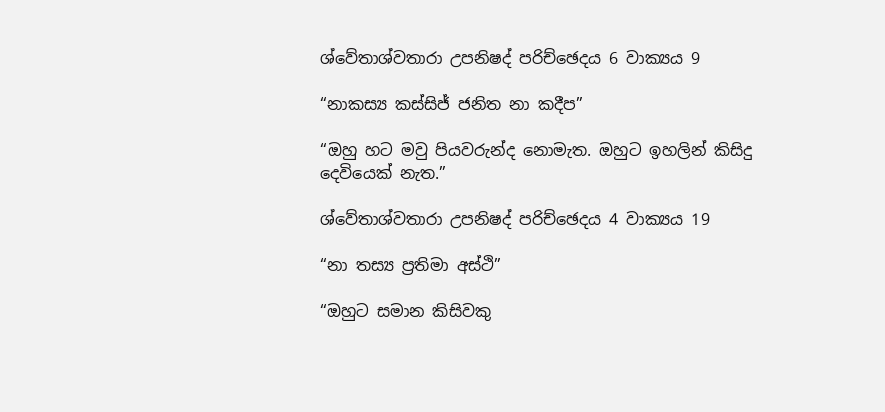ශ්වේතාශ්වතාරා උපනිෂද් පරිච්ඡෙදය 6 වාක්‍යය 9

“නාකස්‍ය කස්සිජ් ජනිත නා කදීප”

“ඔහු හට මවු පියවරුන්ද නොමැත. ඔහුට ඉහලින් කිසිදු දෙවියෙක් නැත.”

ශ්වේතාශ්වතාරා උපනිෂද් පරිච්ඡෙදය 4 වාක්‍යය 19

“නා තස්‍ය ප්‍රතිමා අස්ථි”

“ඔහුට සමාන කිසිවකු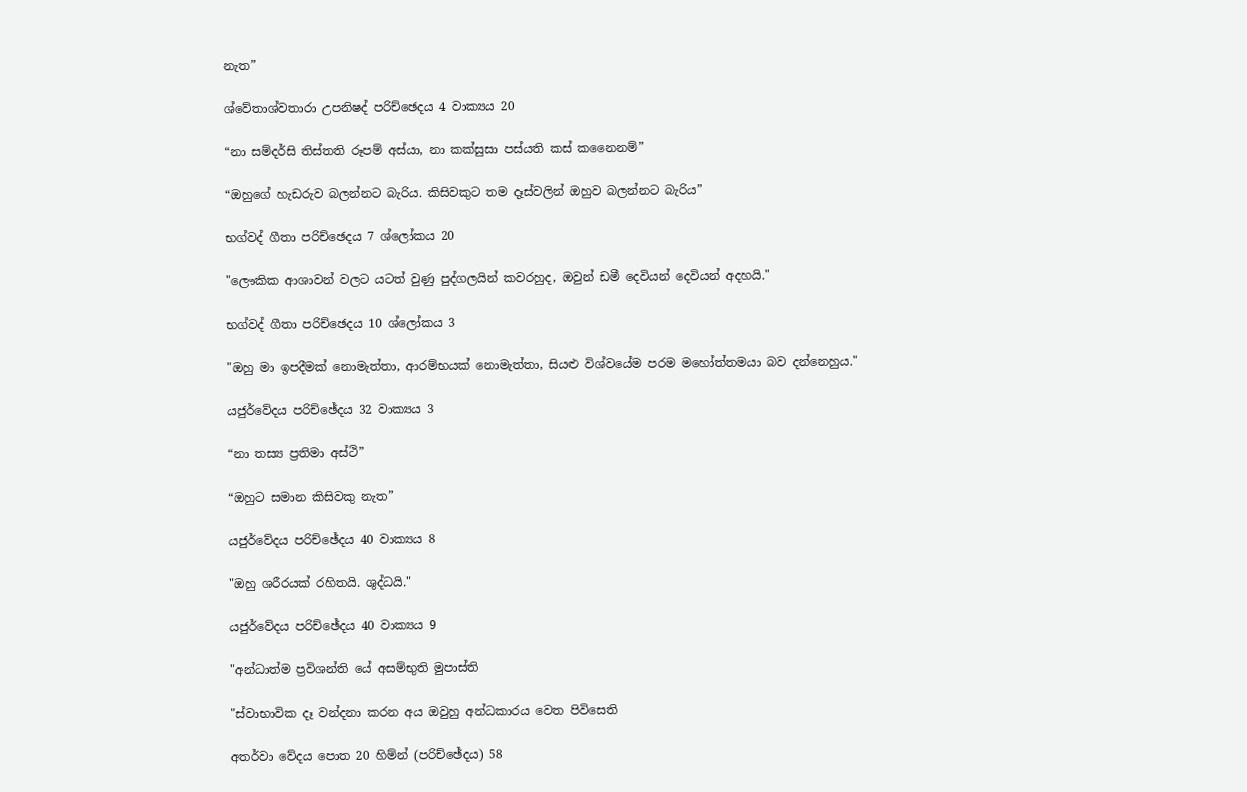නැත”

ශ්වේතාශ්වතාරා උපනිෂද් පරිච්ඡෙදය 4 වාක්‍යය 20

“නා සම්දර්සි තිස්තති රූපම් අස්යා, නා කක්සුසා පස්යති කස් කනෛනම්”

“ඔහුගේ හැඩරුව බලන්නට බැරිය. කිසිවකුට තම දෑස්වලින් ඔහුව බලන්නට බැරිය”

භග්වද් ගීතා පරිච්ඡෙදය 7 ශ්ලෝකය 20

"ලෞකික ආශාවන් වලට යටත් වුණු පුද්ගලයින් කවරහුද, ඔවුන් ඩමී දෙවියන් දෙවියන් අදහයි."

භග්වද් ගීතා පරිච්ඡෙදය 10 ශ්ලෝකය 3

"ඔහු මා ඉපදීමක් නොමැත්තා, ආරම්භයක් නොමැත්තා, සියළු විශ්වයේම පරම මහෝත්තමයා බව දන්නෙහුය."

යජුර්වේදය පරිච්ඡේදය 32 වාක්‍යය 3

“නා තස්‍ය ප්‍රතිමා අස්ථි”

“ඔහුට සමාන කිසිවකු නැත”

යජුර්වේදය පරිච්ඡේදය 40 වාක්‍යය 8

"ඔහු ශරීරයක් රහිතයි. ශුද්ධයි."

යජුර්වේදය පරිච්ඡේදය 40 වාක්‍යය 9

"අන්ධාත්ම ප්‍රවිශන්ති යේ අසම්භුති මුපාස්ති

"ස්වාභාවික දෑ වන්දනා කරන අය ඔවුහු අන්ධකාරය වෙත පිවිසෙති

අතර්වා වේදය පොත 20 හිම්න් (පරිච්ඡේදය) 58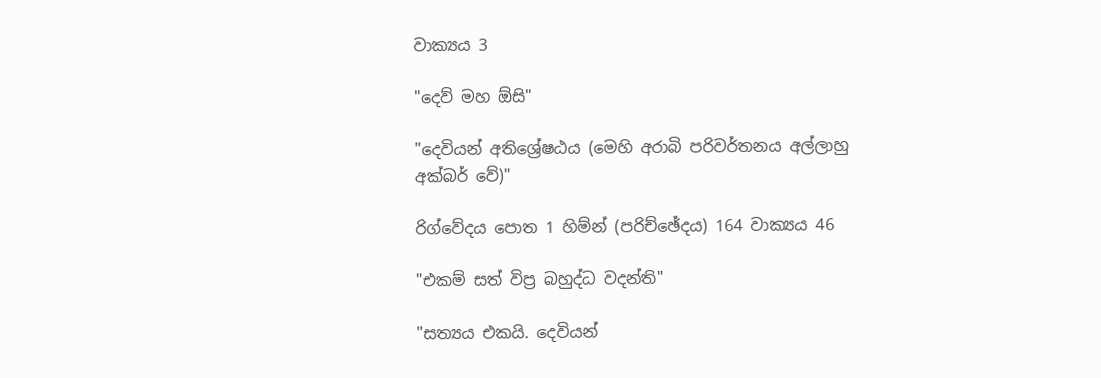වාක්‍යය 3

"දෙව් මහ ඕසි"

"දෙවියන් අතිශ්‍රේෂඨය (මෙහි අරාබි පරිවර්තනය අල්ලාහු අක්බර් වේ)"

රිග්වේදය පොත 1 හිම්න් (පරිච්ඡේදය) 164 වාක්‍යය 46

"එකම් සත් විප්‍ර බහුද්ධ වදන්ති"

"සත්‍යය එකයි. දෙවියන්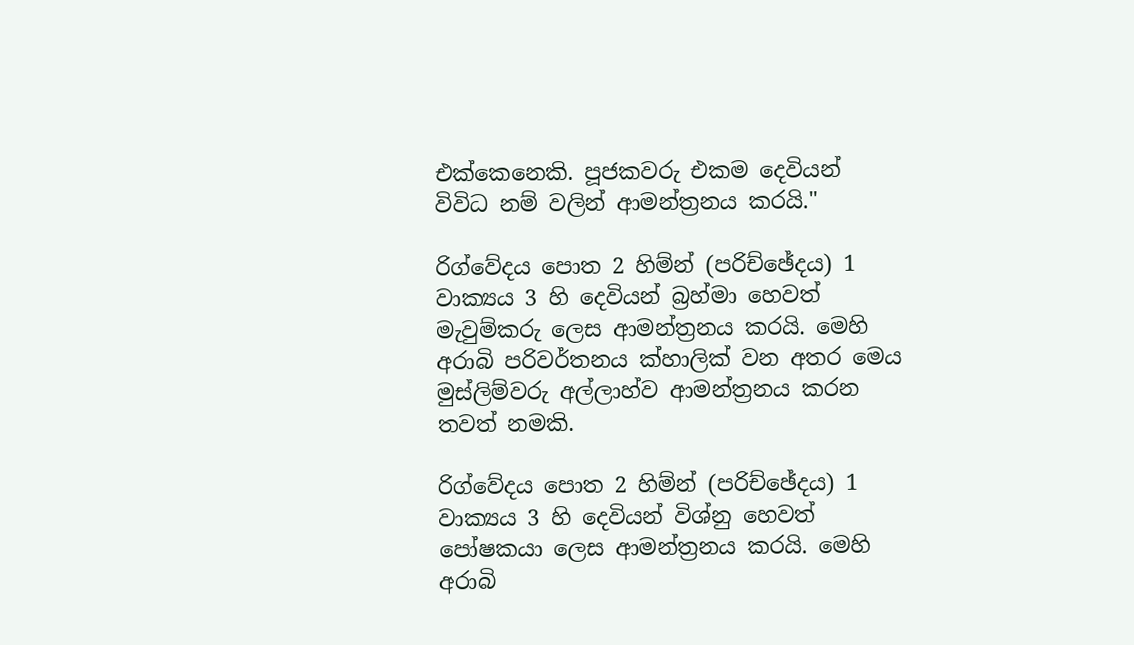එක්කෙනෙකි. පූජකවරු එකම දෙවියන් විවිධ නම් වලින් ආමන්ත්‍රනය කරයි."

රිග්වේදය පොත 2 හිම්න් (පරිච්ඡේදය) 1 වාක්‍යය 3 හි දෙවියන් බ්‍රහ්මා හෙවත් මැවුම්කරු ලෙස ආමන්ත්‍රනය කරයි. මෙහි අරාබි පරිවර්තනය ක්හාලික් වන අතර මෙය මුස්ලිම්වරු අල්ලාහ්ව ආමන්ත්‍රනය කරන තවත් නමකි.

රිග්වේදය පොත 2 හිම්න් (පරිච්ඡේදය) 1 වාක්‍යය 3 හි දෙවියන් විශ්නු හෙවත් පෝෂකයා ලෙස ආමන්ත්‍රනය කරයි. මෙහි අරාබි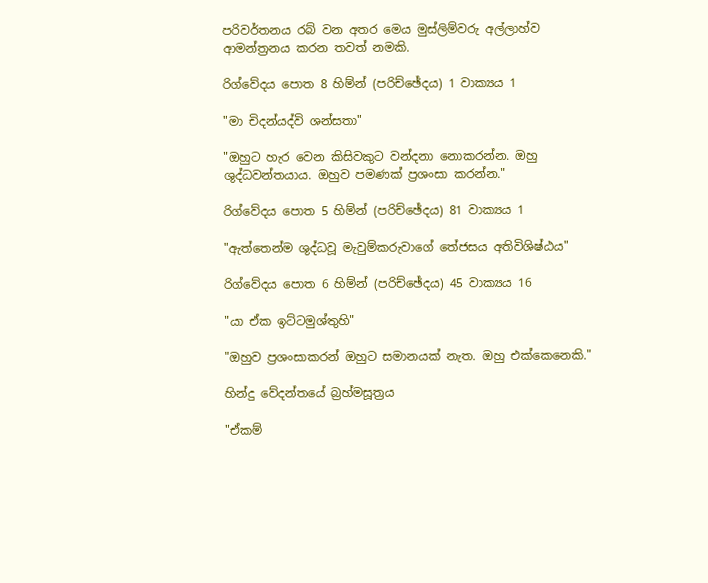පරිවර්තනය රබ් වන අතර මෙය මුස්ලිම්වරු අල්ලාහ්ව ආමන්ත්‍රනය කරන තවත් නමකි.

රිග්වේදය පොත 8 හිම්න් (පරිච්ඡේදය) 1 වාක්‍යය 1

"මා චිදන්යද්වි ශන්සතා"

"ඔහුට හැර වෙන කිසිවකුට වන්දනා නොකරන්න. ඔහු ශුද්ධවන්තයාය. ඔහුව පමණක් ප්‍රශංසා කරන්න."

රිග්වේදය පොත 5 හිම්න් (පරිච්ඡේදය) 81 වාක්‍යය 1

"ඇත්තෙන්ම ශුද්ධවූ මැවුම්කරුවාගේ තේජසය අතිවිශිෂ්ඨය"

රිග්වේදය පොත 6 හිම්න් (පරිච්ඡේදය) 45 වාක්‍යය 16

"යා ඒක ඉට්ටමුශ්තුහි"

"ඔහුව ප්‍රශංසාකරන් ඔහුට සමානයක් නැත. ඔහු එක්කෙනෙකි."

හින්දු වේදන්තයේ බ්‍රහ්මසූත්‍රය

"ඒකම්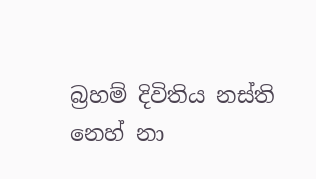බ්‍රහම් දිවිතිය නස්ති නෙහ් නා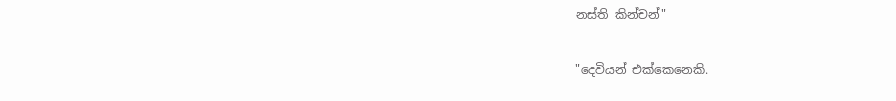නස්ති කින්චන්"

"දෙවියන් එක්කෙනෙකි.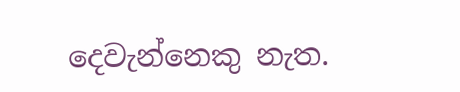දෙවැන්නෙකු නැත.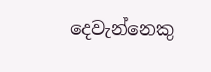දෙවැන්නෙකු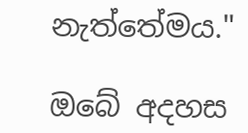නැත්තේමය."

ඔබේ අදහස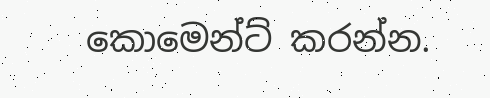කොමෙන්ට් කරන්න.